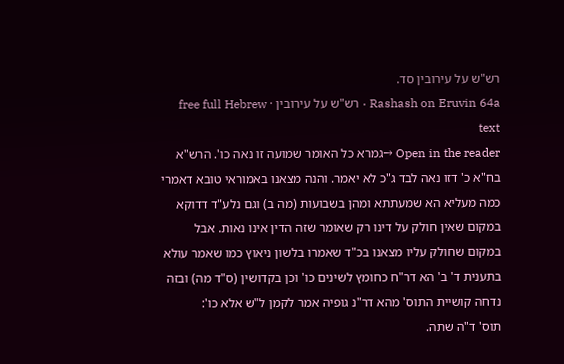רש"ש על עירובין סד.
Rashash on Eruvin 64a · רש"ש על עירובין · free full Hebrew text
Open in the reader →גמרא כל האומר שמועה זו נאה כו'. הרש"א בח"א כ' דזו נאה לבד ג"כ לא יאמר. והנה מצאנו באמוראי טובא דאמרי כמה מעליא הא שמעתתא ומהן בשבועות (מה ב) וגם נלע"ד דדוקא במקום שאין חולק על דינו רק שאומר שזה הדין אינו נאות. אבל במקום שחולק עליו מצאנו בכ"ד שאמרו בלשון ניאוץ כמו שאמר עולא בתענית ד' ב' הא דר"ח כחומץ לשינים כו' וכן בקדושין (ס"ד מה) ובזה נדחה קושיית התוס' מהא דר"נ גופיה אמר לקמן ל"ש אלא כו':
תוס' ד"ה שתה.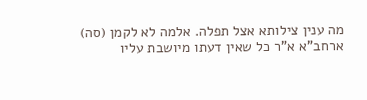מה ענין צילותא אצל תפלה. אלמה לא לקמן (סה) ארחב"א א"ר כל שאין דעתו מיושבת עליו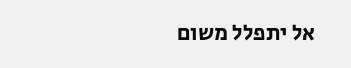אל יתפלל משום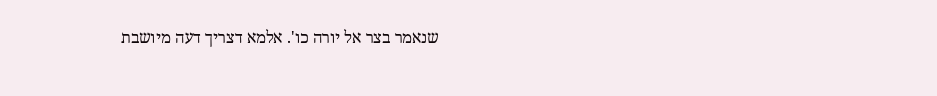שנאמר בצר אל יורה כו'. אלמא דצריך דעה מיושבת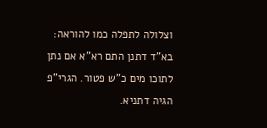וצלולה לתפלה כמו להוראה:
בא"ד דתנן התם רא"א אם נתן לתוכו מים כ"ש פטור. הגרי"פ הגיה דתניא.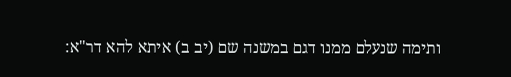ותימה שנעלם ממנו דגם במשנה שם (יב ב) איתא להא דר"א: